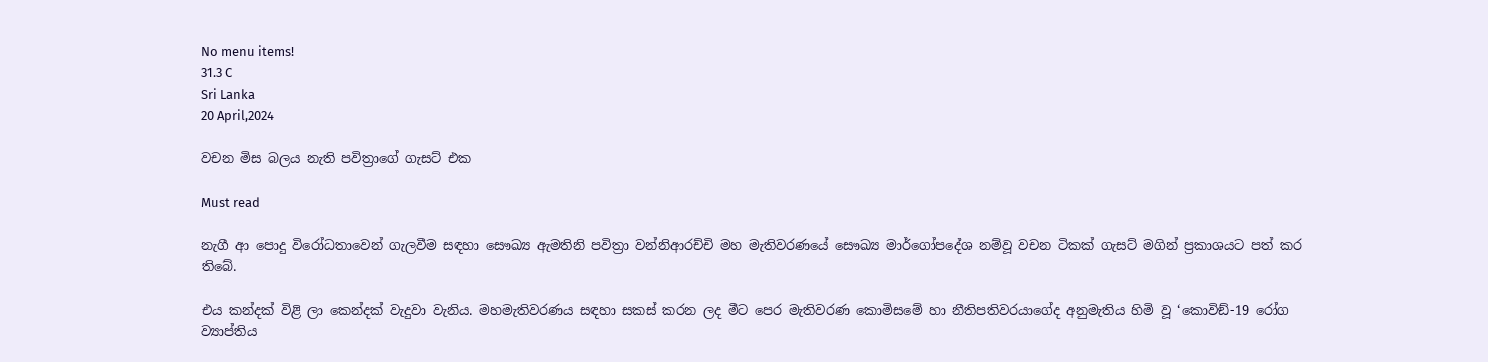No menu items!
31.3 C
Sri Lanka
20 April,2024

වචන මිස බලය නැති පවිත්‍රාගේ ගැසට් එක

Must read

නැගී ආ පොදු විරෝධතාවෙන් ගැලවීම සඳහා සෞඛ්‍ය ඇමතිනි පවිත්‍රා වන්නිආරච්චි මහ මැතිවරණයේ සෞඛ්‍ය මාර්ගෝපදේශ නම්වූ වචන ටිකක් ගැසට් මගින් ප්‍රකාශයට පත් කර තිබේ.

එය කන්දක් විළි ලා කෙන්දක් වැදුවා වැනිය. මහමැතිවරණය සඳහා සකස් කරන ලද මීට පෙර මැතිවරණ කොමිසමේ හා නීතිපතිවරයාගේද අනුමැතිය හිමි වූ ‘කොවිඞ්-19 රෝග ව්‍යාප්තිය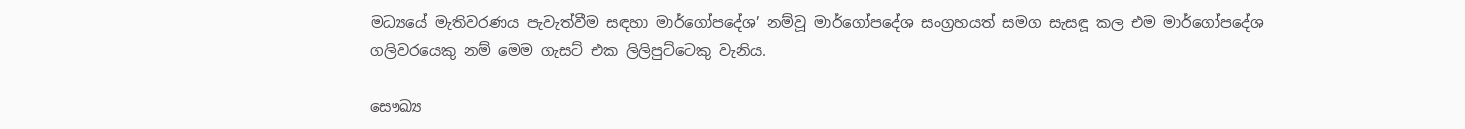මධ්‍යයේ මැතිවරණය පැවැත්වීම සඳහා මාර්ගෝපදේශ’ නම්වූ මාර්ගෝපදේශ සංග්‍රහයත් සමග සැසඳූ කල එම මාර්ගෝපදේශ ගලිවරයෙකු නම් මෙම ගැසට් එක ලිලිපුට්ටෙකු වැනිය.

සෞඛ්‍ය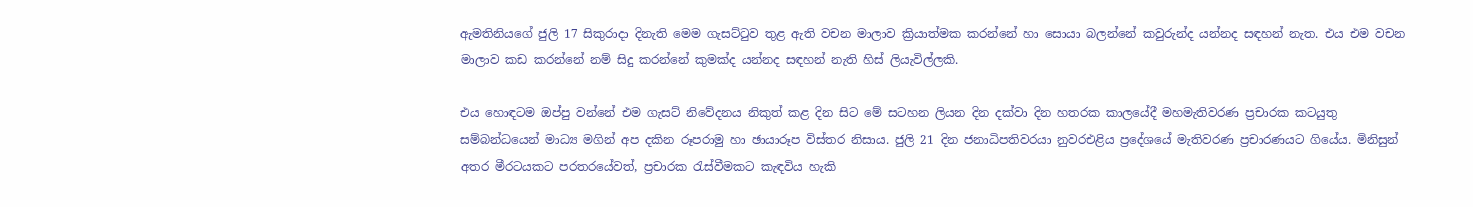ඇමතිනියගේ ජුලි 17 සිකුරාදා දිනැති මෙම ගැසට්ටුව තුළ ඇති වචන මාලාව ක්‍රියාත්මක කරන්නේ හා සොයා බලන්නේ කවුරුන්ද යන්නද සඳහන් නැත. එය එම වචන මාලාව කඩ කරන්නේ නම් සිදු කරන්නේ කුමක්ද යන්නද සඳහන් නැති හිස් ලියැවිල්ලකි.

එය හොඳටම ඔප්පු වන්නේ එම ගැසට් නිවේදනය නිකුත් කළ දින සිට මේ සටහන ලියන දින දක්වා දින හතරක කාලයේදී මහමැතිවරණ ප්‍රචාරක කටයුතු සම්බන්ධයෙන් මාධ්‍ය මගින් අප දකින රූපරාමු හා ඡායාරූප විස්තර නිසාය. ජුලි 21 දින ජනාධිපතිවරයා නුවරඑළිය ප්‍රදේශයේ මැතිවරණ ප්‍රචාරණයට ගියේය. මිනිසුන් අතර මීරටයකට පරතරයේවත්, ප්‍රචාරක රැස්වීමකට කැඳවිය හැකි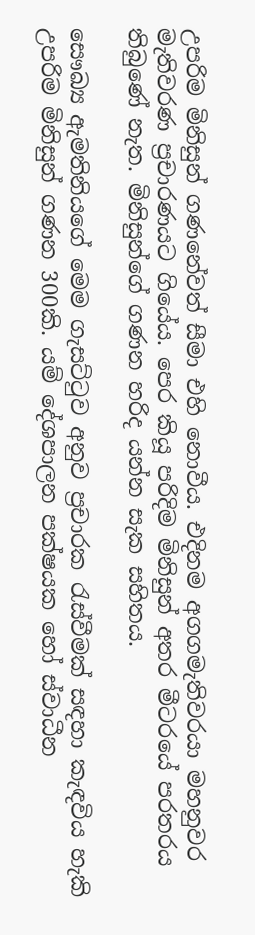උපරිම මිනිසුන් ගණනේවත් සීමා එහි නොවීය. එදිනම අගගමැතිවරයා මහනුවර මැතිවරණ ප්‍රචාරණයට ගියේය. පෙර කියූ පරිදිම මිනිසුන් අතර මීටරයේ පරතරය තිබුණේ නැත. මිනිසුන්ගේ ගණන හරිද යන්න සැක සහිතය.

සෞඛ්‍ය ඇමතිනියගේ මෙම ගැසට්ටුව අනුව ප්‍රචාරක රැස්වීමක් සඳහා කැඳවිය හැකි උපරිම මිනිසුන් ගණන 300කි. යම් දේශපාලන පක්ෂයක හෝ ස්වාධීන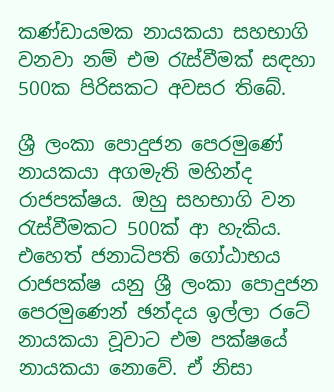කණ්ඩායමක නායකයා සහභාගි වනවා නම් එම රැස්වීමක් සඳහා 500ක පිරිසකට අවසර තිබේ.

ශ්‍රී ලංකා පොදුජන පෙරමුණේ නායකයා අගමැති මහින්ද රාජපක්ෂය. ඔහු සහභාගි වන රැස්වීමකට 500ක් ආ හැකිය. එහෙත් ජනාධිපති ගෝඨාභය රාජපක්ෂ යනු ශ්‍රී ලංකා පොදුජන පෙරමුණෙන් ඡන්දය ඉල්ලා රටේ නායකයා වූවාට එම පක්ෂයේ නායකයා නොවේ. ඒ නිසා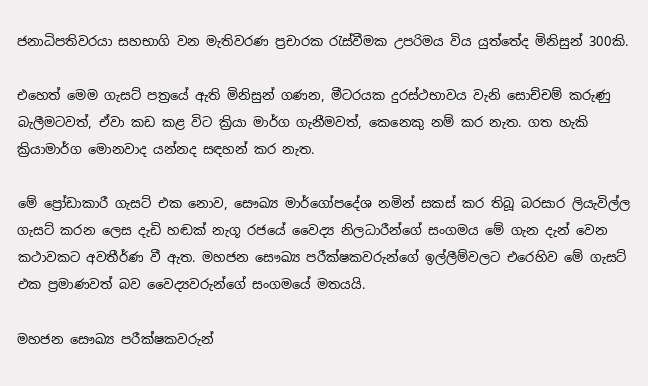ජනාධිපතිවරයා සහභාගි වන මැතිවරණ ප්‍රචාරක රැස්වීමක උපරිමය විය යුත්තේද මිනිසුන් 300කි.

එහෙත් මෙම ගැසට් පත්‍රයේ ඇති මිනිසුන් ගණන, මීටරයක දුරස්ථභාවය වැනි සොච්චම් කරුණු බැලීමටවත්, ඒවා කඩ කළ විට ක්‍රියා මාර්ග ගැනීමවත්, කෙනෙකු නම් කර නැත. ගත හැකි ක්‍රියාමාර්ග මොනවාද යන්නද සඳහන් කර නැත.

මේ ප්‍රෝඩාකාරී ගැසට් එක නොව, සෞඛ්‍ය මාර්ගෝපදේශ නමින් සකස් කර තිබූ බරසාර ලියැවිල්ල ගැසට් කරන ලෙස දැඩි හඬක් නැගූ රජයේ වෛද්‍ය නිලධාරීන්ගේ සංගමය මේ ගැන දැන් වෙන කථාවකට අවතීර්ණ වී ඇත. මහජන සෞඛ්‍ය පරීක්ෂකවරුන්ගේ ඉල්ලීම්වලට එරෙහිව මේ ගැසට් එක ප්‍රමාණවත් බව වෛද්‍යවරුන්ගේ සංගමයේ මතයයි.

මහජන සෞඛ්‍ය පරීක්ෂකවරුන්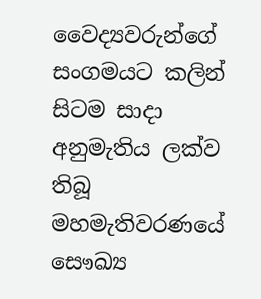වෛද්‍යවරුන්ගේ සංගමයට කලින් සිටම සාදා අනුමැතිය ලක්ව තිබූ මහමැතිවරණයේ සෞඛ්‍ය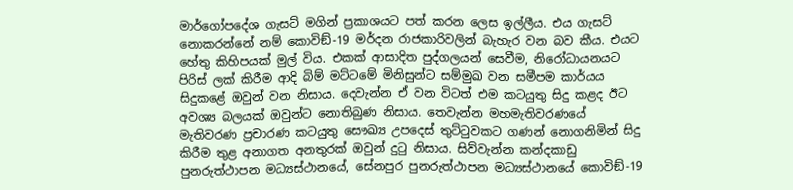මාර්ගෝපදේශ ගැසට් මගින් ප්‍රකාශයට පත් කරන ලෙස ඉල්ලීය. එය ගැසට් නොකරන්නේ නම් කොවිඞ්-19 මර්දන රාජකාරිවලින් බැහැර වන බව කීය. එයට හේතු කිහිපයක් මුල් විය. එකක් ආසාදිත පුද්ගලයන් සෙවීම, නිරෝධායනයට පිරිස් ලක් කිරීම ආදි බිම් මට්ටමේ මිනිසුන්ට සම්මුඛ වන සමීපම කාර්යය සිදුකළේ ඔවුන් වන නිසාය. දෙවැන්න ඒ වන විටත් එම කටයුතු සිදු කළද ඊට අවශ්‍ය බලයක් ඔවුන්ට නොතිබුණ නිසාය. තෙවැන්න මහමැතිවරණයේ මැතිවරණ ප්‍රචාරණ කටයුතු සෞඛ්‍ය උපදෙස් තුට්ටුවකට ගණන් නොගනිමින් සිදු කිරීම තුළ අනාගත අනතුරක් ඔවුන් දුටු නිසාය. සිව්වැන්න කන්දකාඩු පුනරුත්ථාපන මධ්‍යස්ථානයේ, සේනපුර පුනරුත්ථාපන මධ්‍යස්ථානයේ කොවිඞ්-19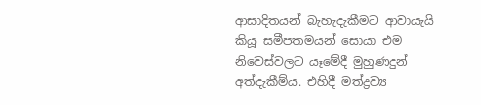ආසාදිතයන් බැහැදැකීමට ආවායැයි කියූ සමීපතමයන් සොයා එම නිවෙස්වලට යෑමේදී මුහුණදුන් අත්දැකීම්ය. එහිදී මත්ද්‍රව්‍ය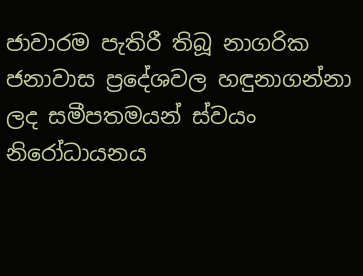ජාවාරම පැතිරී තිබූ නාගරික ජනාවාස ප්‍රදේශවල හඳුනාගන්නා ලද සමීපතමයන් ස්වයං නිරෝධායනය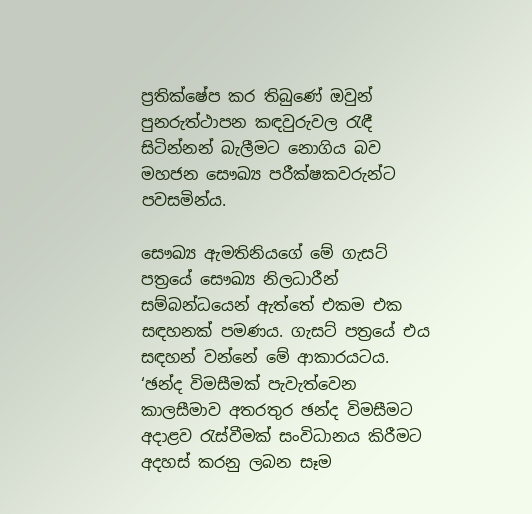ප්‍රතික්ෂේප කර තිබුණේ ඔවුන් පුනරුත්ථාපන කඳවුරුවල රැඳී සිටින්නන් බැලීමට නොගිය බව මහජන සෞඛ්‍ය පරීක්ෂකවරුන්ට පවසමින්ය.

සෞඛ්‍ය ඇමතිනියගේ මේ ගැසට් පත්‍රයේ සෞඛ්‍ය නිලධාරීන් සම්බන්ධයෙන් ඇත්තේ එකම එක සඳහනක් පමණය. ගැසට් පත්‍රයේ එය සඳහන් වන්නේ මේ ආකාරයටය. ‘ඡන්ද විමසීමක් පැවැත්වෙන කාලසීමාව අතරතුර ඡන්ද විමසීමට අදාළව රැස්වීමක් සංවිධානය කිරීමට අදහස් කරනු ලබන සෑම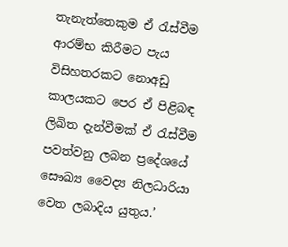තැනැත්තෙකුම ඒ රැස්වීම ආරම්භ කිරීමට පැය විසිහතරකට නොඅඩු කාලයකට පෙර ඒ පිළිබඳ ලිඛිත දැන්වීමක් ඒ රැස්වීම පවත්වනු ලබන ප්‍රදේශයේ සෞඛ්‍ය වෛද්‍ය නිලධාරියා වෙත ලබාදිය යුතුය.’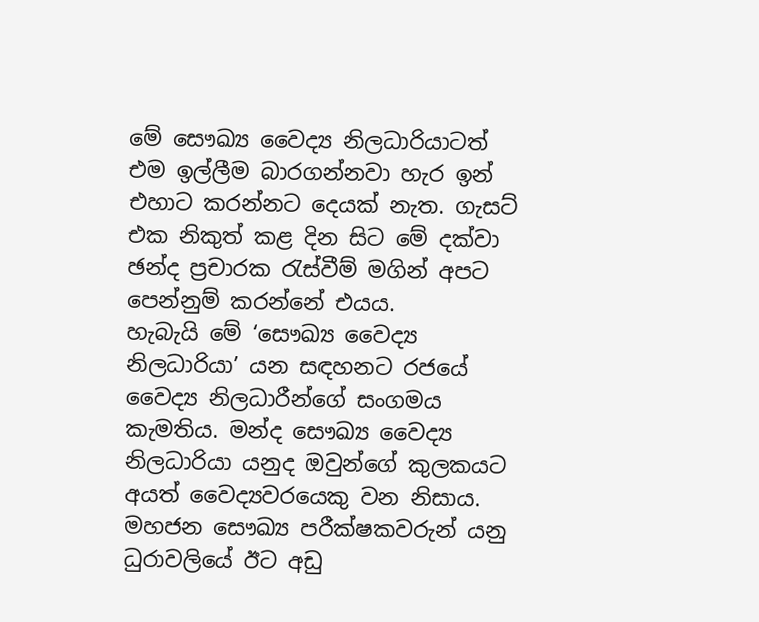මේ සෞඛ්‍ය වෛද්‍ය නිලධාරියාටත් එම ඉල්ලීම බාරගන්නවා හැර ඉන් එහාට කරන්නට දෙයක් නැත. ගැසට් එක නිකුත් කළ දින සිට මේ දක්වා ඡන්ද ප්‍රචාරක රැස්වීම් මගින් අපට පෙන්නුම් කරන්නේ එයය.
හැබැයි මේ ‘සෞඛ්‍ය වෛද්‍ය නිලධාරියා’ යන සඳහනට රජයේ වෛද්‍ය නිලධාරීන්ගේ සංගමය කැමතිය. මන්ද සෞඛ්‍ය වෛද්‍ය නිලධාරියා යනුද ඔවුන්ගේ කුලකයට අයත් වෛද්‍යවරයෙකු වන නිසාය. මහජන සෞඛ්‍ය පරීක්ෂකවරුන් යනු ධුරාවලියේ ඊට අඩු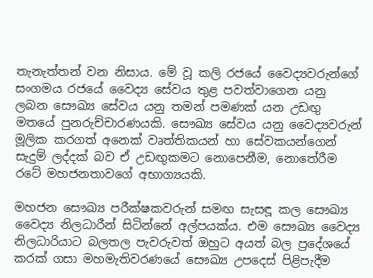තැනැත්තන් වන නිසාය. මේ වූ කලි රජයේ වෛද්‍යවරුන්ගේ සංගමය රජයේ වෛද්‍ය සේවය තුළ පවත්වාගෙන යනු ලබන සෞඛ්‍ය සේවය යනු තමන් පමණක් යන උඩඟු මතයේ පුනරුච්චාරණයකි. සෞඛ්‍ය සේවය යනු වෛද්‍යවරුන් මූලික කරගත් අනෙක් වෘත්තිකයන් හා සේවකයන්ගෙන් සැදුම් ලද්දක් බව ඒ උඩඟුකමට නොපෙනීම, නොතේරීම රටේ මහජනතාවගේ අභාග්‍යයකි.

මහජන සෞඛ්‍ය පරීක්ෂකවරුන් සමඟ සැසඳූ කල සෞඛ්‍ය වෛද්‍ය නිලධාරීන් සිටින්නේ අල්පයක්ය. එම සෞඛ්‍ය වෛද්‍ය නිලධාරියාට බලතල පැවරුවත් ඔහුට අයත් බල ප්‍රදේශයේ කරක් ගසා මහමැතිවරණයේ සෞඛ්‍ය උපදෙස් පිළිපැදීම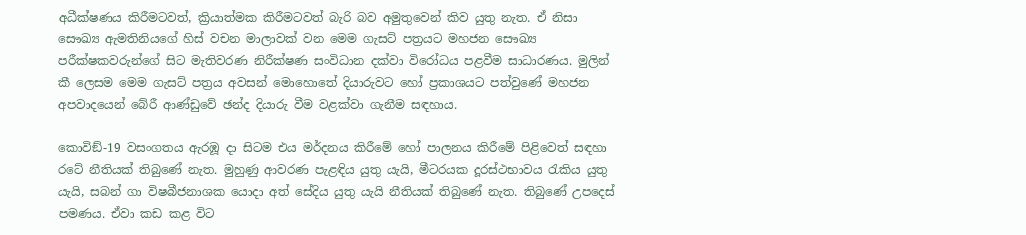අධීක්ෂණය කිරීමටවත්, ක්‍රියාත්මක කිරීමටවත් බැරි බව අමුතුවෙන් කිව යුතු නැත. ඒ නිසා සෞඛ්‍ය ඇමතිනියගේ හිස් වචන මාලාවක් වන මෙම ගැසට් පත්‍රයට මහජන සෞඛ්‍ය පරීක්ෂකවරුන්ගේ සිට මැතිවරණ නිරීක්ෂණ සංවිධාන දක්වා විරෝධය පළවීම සාධාරණය. මුලින් කී ලෙසම මෙම ගැසට් පත්‍රය අවසන් මොහොතේ දියාරුවට හෝ ප්‍රකාශයට පත්වුණේ මහජන අපවාදයෙන් බේරී ආණ්ඩුවේ ඡන්ද දියාරු වීම වළක්වා ගැනීම සඳහාය.

කොවිඞ්-19 වසංගතය ඇරඹූ දා සිටම එය මර්දනය කිරීමේ හෝ පාලනය කිරීමේ පිළිවෙත් සඳහා රටේ නීතියක් තිබුණේ නැත. මුහුණු ආවරණ පැළඳිය යුතු යැයි, මීටරයක දූරස්ථභාවය රැකිය යුතු යැයි, සබන් ගා විෂබීජනාශක යොදා අත් සේදිය යුතු යැයි නීතියක් තිබුණේ නැත. තිබුණේ උපදෙස් පමණය. ඒවා කඩ කළ විට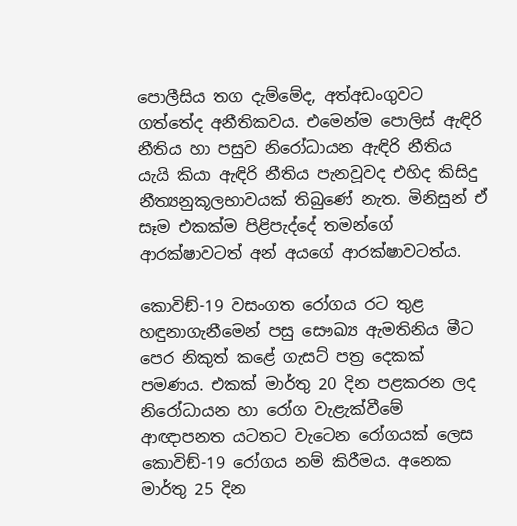පොලීසිය තග දැම්මේද, අත්අඩංගුවට ගත්තේද අනීතිකවය. එමෙන්ම පොලිස් ඇඳිරි නීතිය හා පසුව නිරෝධායන ඇඳිරි නීතිය යැයි කියා ඇඳිරි නීතිය පැනවූවද එහිද කිසිදු නීත්‍යනුකූලභාවයක් තිබුණේ නැත. මිනිසුන් ඒ සෑම එකක්ම පිළිපැද්දේ තමන්ගේ ආරක්ෂාවටත් අන් අයගේ ආරක්ෂාවටත්ය.

කොවිඞ්-19 වසංගත රෝගය රට තුළ හඳුනාගැනීමෙන් පසු සෞඛ්‍ය ඇමතිනිය මීට පෙර නිකුත් කළේ ගැසට් පත්‍ර දෙකක් පමණය. එකක් මාර්තු 20 දින පළකරන ලද නිරෝධායන හා රෝග වැළැක්වීමේ ආඥාපනත යටතට වැටෙන රෝගයක් ලෙස කොවිඞ්-19 රෝගය නම් කිරීමය. අනෙක මාර්තු 25 දින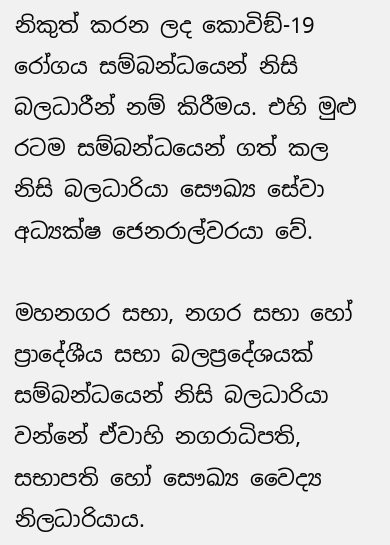නිකුත් කරන ලද කොවිඞ්-19 රෝගය සම්බන්ධයෙන් නිසි බලධාරීන් නම් කිරීමය. එහි මුළු රටම සම්බන්ධයෙන් ගත් කල නිසි බලධාරියා සෞඛ්‍ය සේවා අධ්‍යක්ෂ ජෙනරාල්වරයා වේ.

මහනගර සභා, නගර සභා හෝ ප්‍රාදේශීය සභා බලප්‍රදේශයක් සම්බන්ධයෙන් නිසි බලධාරියා වන්නේ ඒවාහි නගරාධිපති, සභාපති හෝ සෞඛ්‍ය වෛද්‍ය නිලධාරියාය.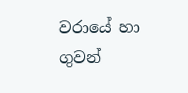වරායේ හා ගුවන්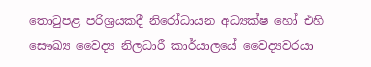තොටුපළ පරිශ්‍රයකදී නිරෝධායන අධ්‍යක්ෂ හෝ එහි සෞඛ්‍ය වෛද්‍ය නිලධාරී කාර්යාලයේ වෛද්‍යවරයා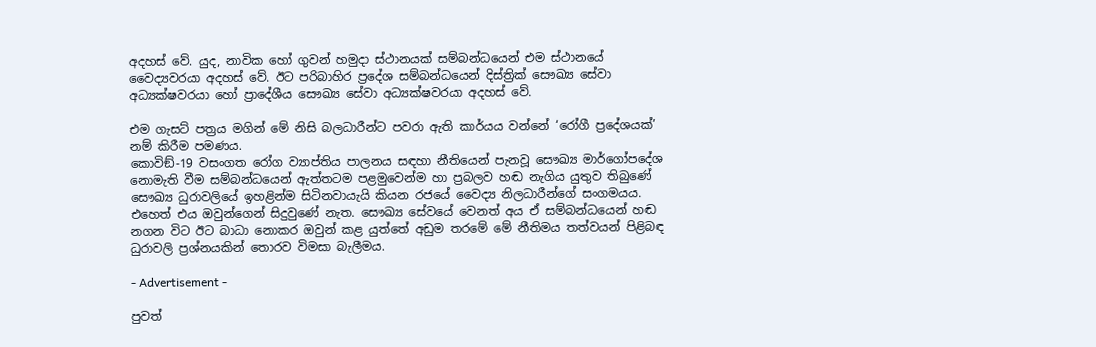අදහස් වේ. යුද, නාවික හෝ ගුවන් හමුදා ස්ථානයක් සම්බන්ධයෙන් එම ස්ථානයේ වෛද්‍යවරයා අදහස් වේ. ඊට පරිබාහිර ප්‍රදේශ සම්බන්ධයෙන් දිස්ත්‍රික් සෞඛ්‍ය සේවා අධ්‍යක්ෂවරයා හෝ ප්‍රාදේශීය සෞඛ්‍ය සේවා අධ්‍යක්ෂවරයා අදහස් වේ.

එම ගැසට් පත්‍රය මගින් මේ නිසි බලධාරීන්ට පවරා ඇති කාර්යය වන්නේ ‘රෝගී ප්‍රදේශයක්’ නම් කිරීම පමණය.
කොවිඞ්-19 වසංගත රෝග ව්‍යාප්තිය පාලනය සඳහා නීතියෙන් පැනවූ සෞඛ්‍ය මාර්ගෝපදේශ නොමැති වීම සම්බන්ධයෙන් ඇත්තටම පළමුවෙන්ම හා ප්‍රබලව හඬ නැගිය යුතුව තිබුණේ සෞඛ්‍ය ධුරාවලියේ ඉහළින්ම සිටිනවායැයි කියන රජයේ වෛද්‍ය නිලධාරීන්ගේ සංගමයය. එහෙත් එය ඔවුන්ගෙන් සිදුවුණේ නැත. සෞඛ්‍ය සේවයේ වෙනත් අය ඒ සම්බන්ධයෙන් හඬ නගන විට ඊට බාධා නොකර ඔවුන් කළ යුත්තේ අඩුම තරමේ මේ නීතිමය තත්වයන් පිළිබඳ ධුරාවලි ප්‍රශ්නයකින් තොරව විමසා බැලීමය.

- Advertisement -

පුවත්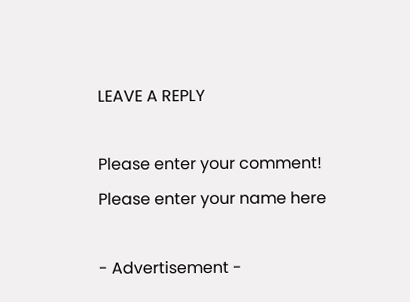LEAVE A REPLY

Please enter your comment!
Please enter your name here

- Advertisement -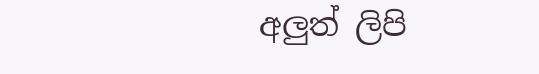අලුත් ලිපි